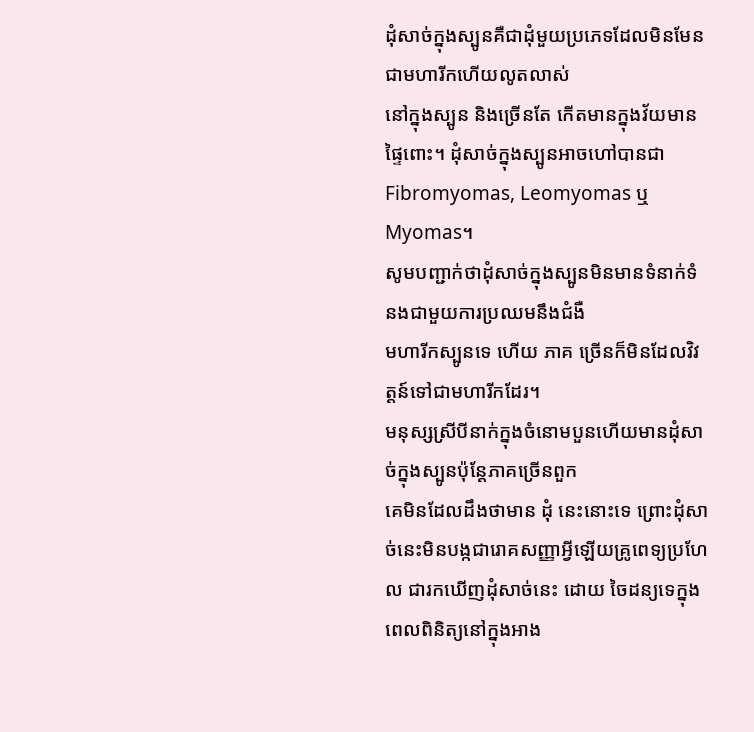ដុំសាច់ក្នុងស្បូនគឺជាដុំមួយប្រភេទដែលមិនមែនជាមហារីកហើយលូតលាស់
នៅក្នុងស្បូន និងច្រើនតែ កើតមានក្នុងវ័យមានផ្ទៃពោះ។ ដុំសាច់ក្នុងស្បូនអាចហៅបានជា Fibromyomas, Leomyomas ឬ Myomas។
សូមបញ្ជាក់ថាដុំសាច់ក្នុងស្បូនមិនមានទំនាក់ទំនងជាមួយការប្រឈមនឹងជំងឺ
មហារីកស្បូនទេ ហើយ ភាគ ច្រើនក៏មិនដែលវិវត្តន៍ទៅជាមហារីកដែរ។
មនុស្សស្រីបីនាក់ក្នុងចំនោមបួនហើយមានដុំសាច់ក្នុងស្បូនប៉ុន្តែភាគច្រើនពួក
គេមិនដែលដឹងថាមាន ដុំ នេះនោះទេ ព្រោះដុំសាច់នេះមិនបង្កជារោគសញ្ញាអ្វីឡើយគ្រូពេទ្យប្រហែល ជារកឃើញដុំសាច់នេះ ដោយ ចៃដន្យទេក្នុងពេលពិនិត្យនៅក្នុងអាង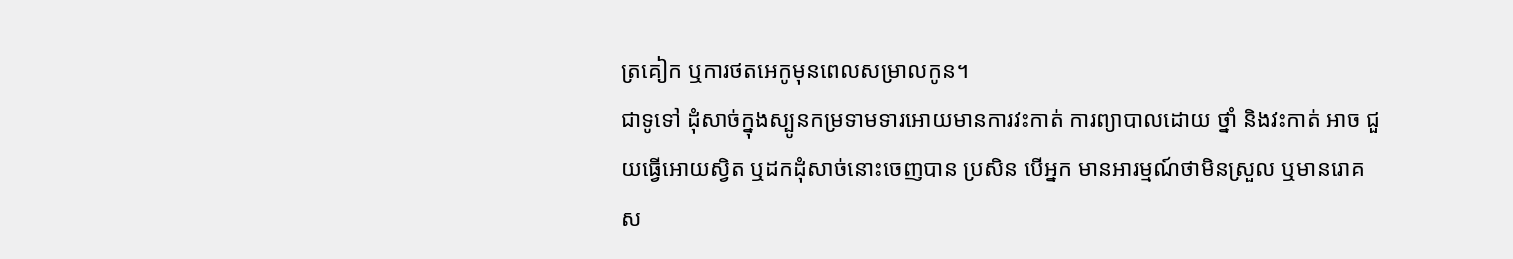ត្រគៀក ឬការថតអេកូមុនពេលសម្រាលកូន។
ជាទូទៅ ដុំសាច់ក្នុងស្បូនកម្រទាមទារអោយមានការវះកាត់ ការព្យាបាលដោយ ថ្នាំ និងវះកាត់ អាច ជួយធ្វើអោយស្វិត ឬដកដុំសាច់នោះចេញបាន ប្រសិន បើអ្នក មានអារម្មណ៍ថាមិនស្រួល ឬមានរោគ ស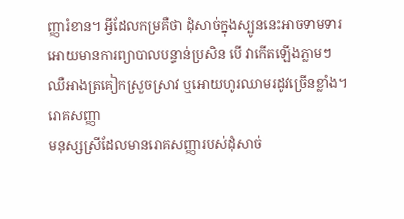ញ្ញារំខាន។ អ្វីដែលកម្រគឺថា ដុំសាច់ក្នុងស្បូននេះអាចទាមទារអោយមានការព្យាបាលបន្ទាន់ប្រសិន បើ វាកើតឡើងភ្លាមៗ ឈឺអាងត្រគៀកស្រួចស្រាវ ឬអោយហូរឈាមរដូវច្រើនខ្លាំង។
រោគសញ្ញា
មនុស្សស្រីដែលមានរោគសញ្ញារបស់ដុំសាច់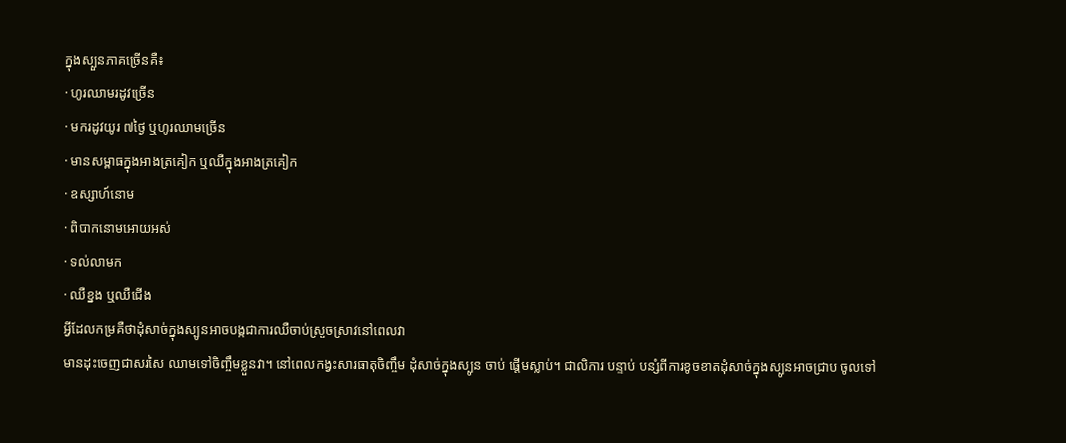ក្នុងស្បួនភាគច្រើនគឺ៖
· ហូរឈាមរដូវច្រើន
· មករដូវយូរ ៧ថ្ងៃ ឬហូរឈាមច្រើន
· មានសម្ពាធក្នុងអាងត្រគៀក ឬឈឺក្នុងអាងត្រគៀក
· ឧស្សាហ៍នោម
· ពិបាកនោមអោយអស់
· ទល់លាមក
· ឈឺខ្នង ឬឈឺជើង
អ្វីដែលកម្រគឺថាដុំសាច់ក្នុងស្បូនអាចបង្កជាការឈឺចាប់ស្រួចស្រាវនៅពេលវា
មានដុះចេញជាសរសៃ ឈាមទៅចិញ្ចឹមខ្លួនវា។ នៅពេលកង្វះសារធាតុចិញ្ចឹម ដុំសាច់ក្នុងស្បូន ចាប់ ផ្តើមស្លាប់។ ជាលិការ បន្ទាប់ បន្សំពីការខូចខាតដុំសាច់ក្នុងស្បូនអាចជ្រាប ចូលទៅ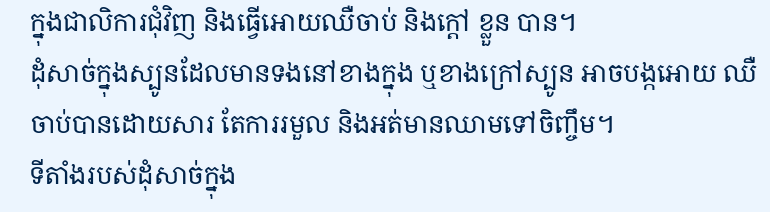ក្នុងជាលិការជុំវិញ និងធ្វើអោយឈឺចាប់ និងក្តៅ ខ្លួន បាន។
ដុំសាច់ក្នុងស្បូនដែលមានទងនៅខាងក្នុង ឬខាងក្រៅស្បូន អាចបង្កអោយ ឈឺ ចាប់បានដោយសារ តែការរមួល និងអត់មានឈាមទៅចិញ្ចឹម។
ទីតាំងរបស់ដុំសាច់ក្នុង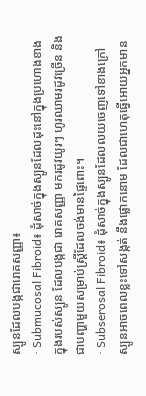ស្បូនដែលបង្កជារោគសញ្ញា៖
· Submucosal Fibroid៖ ដុំសាច់ក្នុងស្បូនដែលដុះនៅក្នុងប្រហោងខាងក្នុងរបស់ស្បូន ដែលបង្កជា រោគសញ្ញា មករដូវយូរៗ ហូរឈាមរដូវច្រើន និងជាបញ្ហាមួយសម្រាប់ស្ត្រីដែលចង់មានផ្ទៃពោះ។
· Subserosal Fibroid៖ ដុំសាច់ក្នុងស្បូនដែលលយចេញទៅខាងក្រៅស្បូនអាចពេលខ្លះទៅសង្កត់ នឹងផ្លោកនោម ដែលជាហេតុធ្វើអោយអ្នកមាន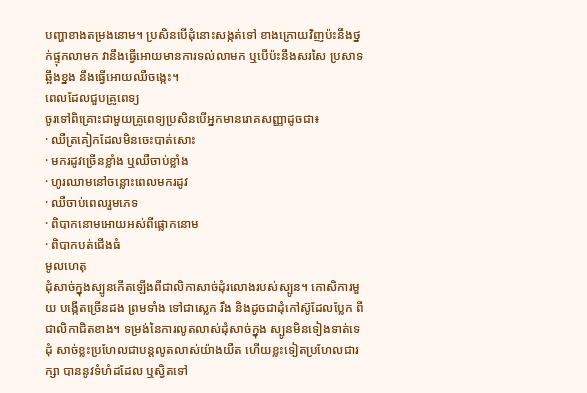បញ្ហាខាងតម្រងនោម។ ប្រសិនបើដុំនោះសង្កត់ទៅ ខាងក្រោយវិញប៉ះនឹងថ្នក់ផ្ទុកលាមក វានឹងធ្វើអោយមានការទល់លាមក ឬបើប៉ះនឹងសរសៃ ប្រសាទឆ្អឹងខ្នង នឹងធ្វើអោយឈឺចង្កេះ។
ពេលដែលជួបគ្រូពេទ្យ
ចូរទៅពិគ្រោះជាមួយគ្រូពេទ្យប្រសិនបើអ្នកមានរោគសញ្ញាដូចជា៖
· ឈឺត្រគៀកដែលមិនចេះបាត់សោះ
· មករដូវច្រើនខ្លាំង ឬឈឺចាប់ខ្លាំង
· ហូរឈាមនៅចន្លោះពេលមករដូវ
· ឈឺចាប់ពេលរួមភេទ
· ពិបាកនោមអោយអស់ពីផ្លោកនោម
· ពិបាកបត់ជើងធំ
មូលហេតុ
ដុំសាច់ក្នុងស្បូនកើតឡើងពីជាលិកាសាច់ដុំរលោងរបស់ស្បូន។ កោសិការមួយ បង្កើតច្រើនដង ព្រមទាំង ទៅជាស្លេក រឹង និងដូចជាដុំកៅស៊ូដែលប្លែក ពី ជាលិកាជិតខាង។ ទម្រង់នៃការលូតលាស់ដុំសាច់ក្នុង ស្បូនមិនទៀងទាត់ទេ
ដុំ សាច់ខ្លះប្រហែលជាបន្តលូតលាស់យ៉ាងយឺត ហើយខ្លះទៀតប្រហែលជារក្សា បាននូវទំហំដដែល ឬស្វិតទៅ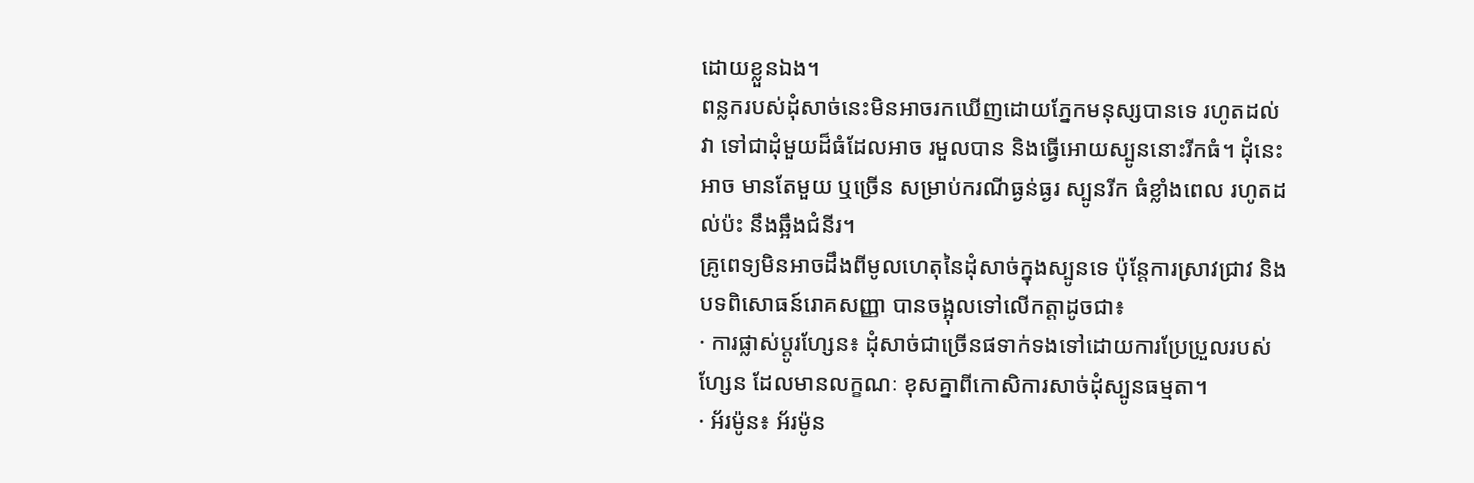ដោយខ្លួនឯង។
ពន្លករបស់ដុំសាច់នេះមិនអាចរកឃើញដោយភ្នែកមនុស្សបានទេ រហូតដល់វា ទៅជាដុំមួយដ៏ធំដែលអាច រមួលបាន និងធ្វើអោយស្បូននោះរីកធំ។ ដុំនេះអាច មានតែមួយ ឬច្រើន សម្រាប់ករណីធ្ងន់ធ្ងរ ស្បូនរីក ធំខ្លាំងពេល រហូតដល់ប៉ះ នឹងឆ្អឹងជំនីរ។
គ្រូពេទ្យមិនអាចដឹងពីមូលហេតុនៃដុំសាច់ក្នុងស្បូនទេ ប៉ុន្តែការស្រាវជ្រាវ និងបទពិសោធន៍រោគសញ្ញា បានចង្អុលទៅលើកត្តាដូចជា៖
· ការផ្លាស់ប្តូរហ្សែន៖ ដុំសាច់ជាច្រើនផទាក់ទងទៅដោយការប្រែប្រួលរបស់ហ្សែន ដែលមានលក្ខណៈ ខុសគ្នាពីកោសិការសាច់ដុំស្បូនធម្មតា។
· អ័រម៉ូន៖ អ័រម៉ូន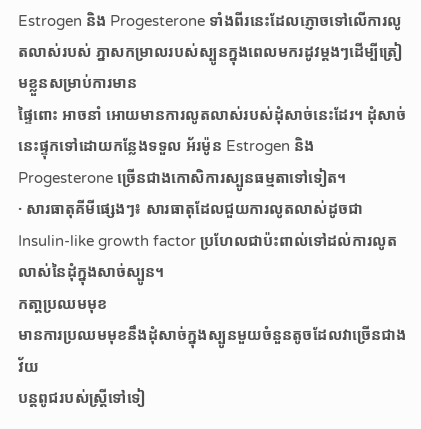Estrogen និង Progesterone ទាំងពីរនេះដែលភ្ញោចទៅលើការលូតលាស់របស់ ភ្នាសកម្រាលរបស់ស្បូនក្នុងពេលមករដូវម្តងៗដើម្បីត្រៀមខ្លួនសម្រាប់ការមាន
ផ្ទៃពោះ អាចនាំ អោយមានការលូតលាស់របស់ដុំសាច់នេះដែរ។ ដុំសាច់នេះផ្ទុកទៅដោយកន្លែងទទួល អ័រម៉ូន Estrogen និង Progesterone ច្រើនជាងកោសិការស្បូនធម្មតាទៅទៀត។
· សារធាតុគីមីផ្សេងៗ៖ សារធាតុដែលជួយការលូតលាស់ដូចជា Insulin-like growth factor ប្រហែលជាប៉ះពាល់ទៅដល់ការលូតលាស់នៃដុំក្នុងសាច់ស្បូន។
កតា្តប្រឈមមុខ
មានការប្រឈមមុខនឹងដុំសាច់ក្នុងស្បូនមួយចំនួនតូចដែលវាច្រើនជាងវ័យ
បន្តពូជរបស់ស្ត្រីទៅទៀ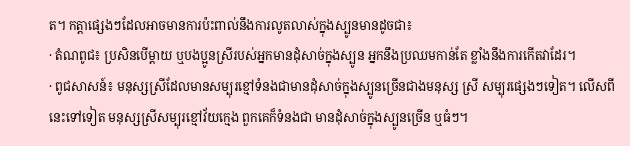ត។ កត្តាផ្សេងៗដែលអាចមានការប៉ះពាល់នឹងការលូតលាស់ក្នុងស្បូនមានដូចជា៖
· តំណពូជ៖ ប្រសិនបើម្តាយ ឬបងប្អូនស្រីរបស់អ្នកមានដុំសាច់ក្នុងស្បូន អ្នកនឹងប្រឈមកាន់តែ ខ្លាំងនឹងការកើតវាដែរ។
· ពូជសាសន៍៖ មនុស្សស្រីដែលមានសម្បុរខ្មៅទំនងជាមានដុំសាច់ក្នុងស្បូនច្រើនជាងមនុស្ស ស្រី សម្បុរផ្សេងៗទៀត។ លើសពីនេះទៅទៀត មនុស្សស្រីសម្បុរខ្មៅវ័យក្មេង ពួកគេក៏ទំនងជា មានដុំសាច់ក្នុងស្បូនច្រើន ឬធំៗ។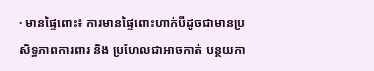· មានផ្ទៃពោះ៖ ការមានផ្ទៃពោះហាក់បីដូចជាមានប្រសិទ្ធភាពការពារ និង ប្រហែលជាអាចកាត់ បន្ថយកា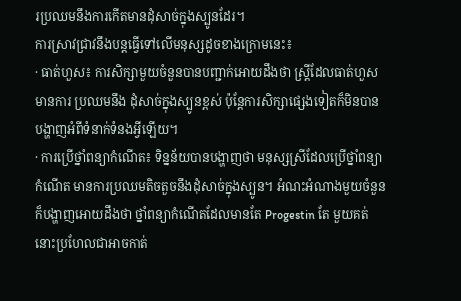រប្រឈមនឹងការកើតមានដុំសាច់ក្នុងស្បូនដែរ។
ការស្រាវជ្រាវនឹងបន្តធ្វើទៅលើមនុស្សដូចខាងក្រោមនេះ៖
· ធាត់ហួស៖ ការសិក្សាមួយចំនួនបានបញ្ជាក់អោយដឹងថា ស្ត្រីដែលធាត់ហួសមានការ ប្រឈមនឹង ដុំសាច់ក្នុងស្បូនខ្ពស់ ប៉ុន្តែការសិក្សាផ្សេងទៀតក៏មិនបានបង្ហាញអំពីទំនាក់ទំនងអ្វីឡើយ។
· ការប្រើថ្នាំពន្យាកំណើត៖ ទិន្នន័យបានបង្ហាញថា មនុស្សស្រីដែលប្រើថ្នាំពន្យាកំណើត មានការប្រឈមតិចតួចនឹងដុំសាច់ក្នុងស្បូន។ អំណះអំណាងមួយចំនួនក៏បង្ហាញអោយដឹងថា ថ្នាំពន្យាកំណើតដែលមានតែ Progestin តែ មួយគត់នោះប្រហែលជាអាចកាត់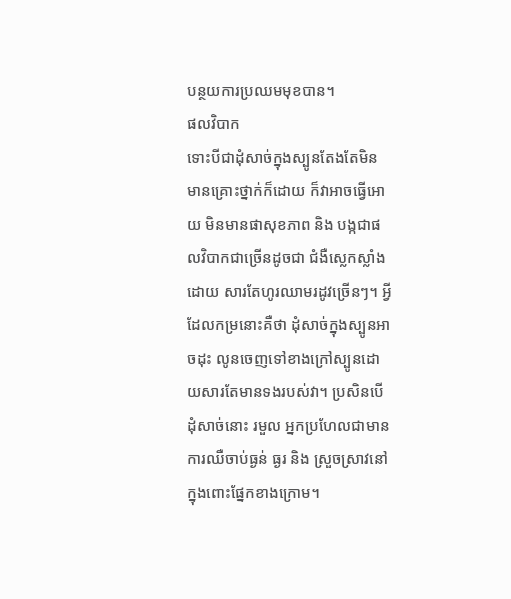បន្ថយការប្រឈមមុខបាន។
ផលវិបាក
ទោះបីជាដុំសាច់ក្នុងស្បូនតែងតែមិនមានគ្រោះថ្នាក់ក៏ដោយ ក៏វាអាចធ្វើអោយ មិនមានផាសុខភាព និង បង្កជាផលវិបាកជាច្រើនដូចជា ជំងឺស្លេកស្លាំង ដោយ សារតែហូរឈាមរដូវច្រើនៗ។ អ្វីដែលកម្រនោះគឺថា ដុំសាច់ក្នុងស្បូនអាចដុះ លូនចេញទៅខាងក្រៅស្បូនដោយសារតែមានទងរបស់វា។ ប្រសិនបើដុំសាច់នោះ រមួល អ្នកប្រហែលជាមានការឈឺចាប់ធ្ងន់ ធ្ងរ និង ស្រួចស្រាវនៅក្នុងពោះផ្នែកខាងក្រោម។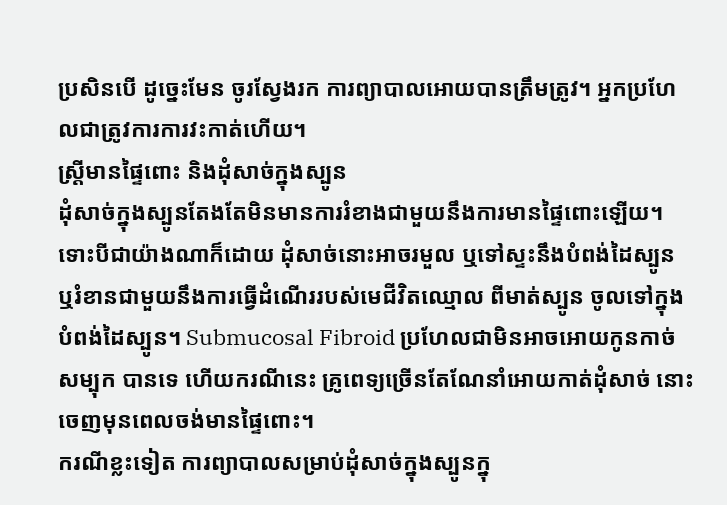ប្រសិនបើ ដូច្នេះមែន ចូរស្វែងរក ការព្យាបាលអោយបានត្រឹមត្រូវ។ អ្នកប្រហែលជាត្រូវការការវះកាត់ហើយ។
ស្ត្រីមានផ្ទៃពោះ និងដុំសាច់ក្នុងស្បូន
ដុំសាច់ក្នុងស្បូនតែងតែមិនមានការរំខាងជាមួយនឹងការមានផ្ទៃពោះឡើយ។ ទោះបីជាយ៉ាងណាក៏ដោយ ដុំសាច់នោះអាចរមួល ឬទៅស្ទះនឹងបំពង់ដៃស្បូន ឬរំខានជាមួយនឹងការធ្វើដំណើររបស់មេជីវិតឈ្មោល ពីមាត់ស្បូន ចូលទៅក្នុង បំពង់ដៃស្បូន។ Submucosal Fibroid ប្រហែលជាមិនអាចអោយកូនកាច់ សម្បុក បានទេ ហើយករណីនេះ គ្រូពេទ្យច្រើនតែណែនាំអោយកាត់ដុំសាច់ នោះចេញមុនពេលចង់មានផ្ទៃពោះ។
ករណីខ្លះទៀត ការព្យាបាលសម្រាប់ដុំសាច់ក្នុងស្បូនក្នុ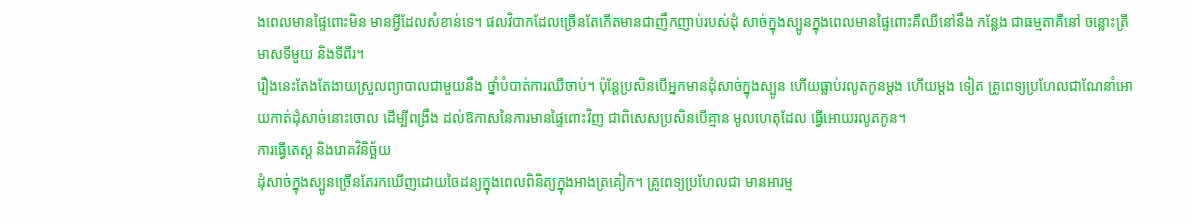ងពេលមានផ្ទៃពោះមិន មានអ្វីដែលសំខាន់ទេ។ ផលវិបាកដែលច្រើនតែកើតមានជាញឹកញាប់របស់ដុំ សាច់ក្នុងស្បូនក្នុងពេលមានផ្ទៃពោះគឺឈឺនៅនឹង កន្លែង ជាធម្មតាគឺនៅ ចន្លោះត្រីមាសទីមួយ និងទីពីរ។
រឿងនេះតែងតែងាយស្រួលព្យាបាលជាមួយនឹង ថ្នាំបំបាត់ការឈឺចាប់។ ប៉ុន្តែប្រសិនបើអ្នកមានដុំសាច់ក្នុងស្បូន ហើយធ្លាប់រលូតកូនម្តង ហើយម្តង ទៀត គ្រូពេទ្យប្រហែលជាណែនាំអោយកាត់ដុំសាច់នោះចោល ដើម្បីពង្រឹង ដល់ឱកាសនៃការមានផ្ទៃពោះវិញ ជាពិសេសប្រសិនបើគ្មាន មូលហេតុដែល ធ្វើអោយរលូតកូន។
ការធ្វើតេស្ត និងរោគវិនិច្ឆ័យ
ដុំសាច់ក្នុងស្បូនច្រើនតែរកឃើញដោយចៃដន្យក្នុងពេលពិនិត្យក្នុងអាងត្រគៀក។ គ្រូពេទ្យប្រហែលជា មានអារម្ម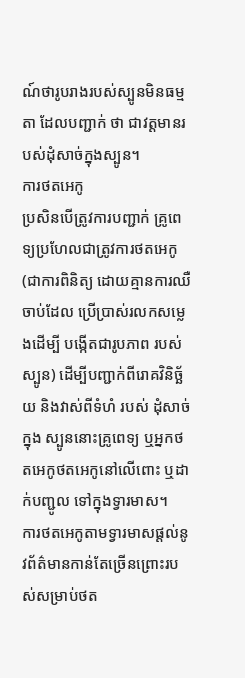ណ៍ថារូបរាងរបស់ស្បូនមិនធម្មតា ដែលបញ្ជាក់ ថា ជាវត្តមានរបស់ដុំសាច់ក្នុងស្បូន។
ការថតអេកូ
ប្រសិនបើត្រូវការបញ្ជាក់ គ្រូពេទ្យប្រហែលជាត្រូវការថតអេកូ (ជាការពិនិត្យ ដោយគ្មានការឈឺចាប់ដែល ប្រើប្រាស់រលកសម្លេងដើម្បី បង្កើតជារូបភាព របស់ស្បូន) ដើម្បីបញ្ជាក់ពីរោគវិនិច្ឆ័យ និងវាស់ពីទំហំ របស់ ដុំសាច់ក្នុង ស្បូននោះគ្រូពេទ្យ ឬអ្នកថតអេកូថតអេកូនៅលើពោះ ឬដាក់បញ្ជូល ទៅក្នុងទ្វារមាស។
ការថតអេកូតាមទ្វារមាសផ្តល់នូវព័ត៌មានកាន់តែច្រើនព្រោះរបស់សម្រាប់ថត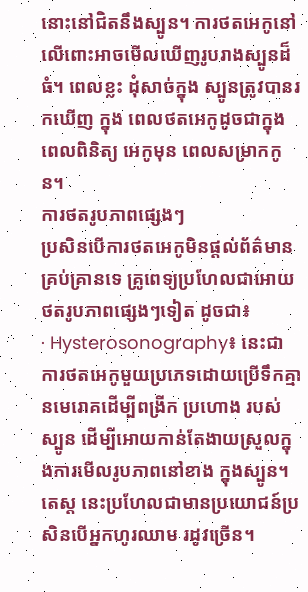នោះនៅជិតនឹងស្បូន។ ការថតអេកូនៅលើពោះអាចមើលឃើញរូបរាងស្បូនដ៏ធំ។ ពេលខ្លះ ដុំសាច់ក្នុង ស្បូនត្រូវបានរកឃើញ ក្នុង ពេលថតអេកូដូចជាក្នុងពេលពិនិត្យ អេកូមុន ពេលសម្រាកកូន។
ការថតរូបភាពផ្សេងៗ
ប្រសិនបើការថតអេកូមិនផ្តល់ព័ត៌មានគ្រប់គ្រានទេ គ្រូពេទ្យប្រហែលជាអោយថតរូបភាពផ្សេងៗទៀត ដូចជា៖
· Hysterosonography៖ នេះជាការថតអេកូមួយប្រភេទដោយប្រើទឹកគ្មានមេរោគដើម្បីពង្រីក ប្រហោង របស់ស្បូន ដើម្បីអោយកាន់តែងាយស្រួលក្នុងការមើលរូបភាពនៅខាង ក្នុងស្បូន។ តេស្ត នេះប្រហែលជាមានប្រយោជន៍ប្រសិនបើអ្នកហូរឈាម រដូវច្រើន។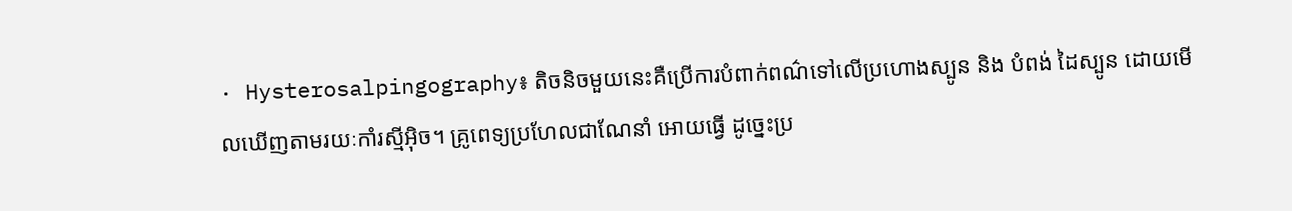· Hysterosalpingography៖ តិចនិចមួយនេះគឺប្រើការបំពាក់ពណ៌ទៅលើប្រហោងស្បូន និង បំពង់ ដៃស្បូន ដោយមើលឃើញតាមរយៈកាំរស្មីអ៊ិច។ គ្រូពេទ្យប្រហែលជាណែនាំ អោយធ្វើ ដូច្នេះប្រ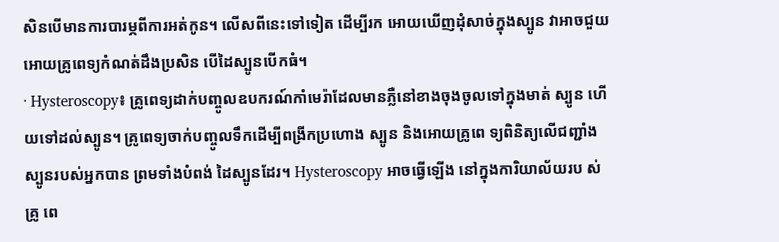សិនបើមានការបារម្ភពីការអត់កូន។ លើសពីនេះទៅទៀត ដើម្បីរក អោយឃើញដុំសាច់ក្នុងស្បូន វាអាចជួយអោយគ្រូពេទ្យកំណត់ដឹងប្រសិន បើដៃស្បូនបើកធំ។
· Hysteroscopy៖ គ្រូពេទ្យដាក់បញ្ចូលឧបករណ៍កាំមេរ៉ាដែលមានភ្លឺនៅខាងចុងចូលទៅក្នុងមាត់ ស្បូន ហើយទៅដល់ស្បូន។ គ្រូពេទ្យចាក់បញ្ចូលទឹកដើម្បីពង្រីកប្រហោង ស្បូន និងអោយគ្រូពេ ទ្យពិនិត្យលើជញ្ជាំងស្បូនរបស់អ្នកបាន ព្រមទាំងបំពង់ ដៃស្បូនដែរ។ Hysteroscopy អាចធ្វើឡើង នៅក្នុងការិយាល័យរប ស់គ្រូ ពេ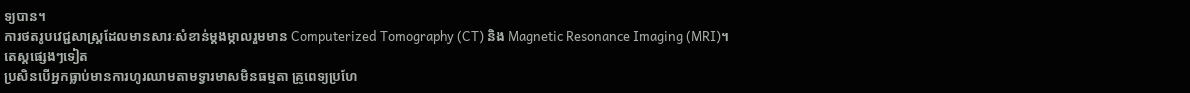ទ្យបាន។
ការថតរូបវេជ្ជសាស្ត្រដែលមានសារៈសំខាន់ម្តងម្កាលរួមមាន Computerized Tomography (CT) និង Magnetic Resonance Imaging (MRI)។
តេស្តផ្សេងៗទៀត
ប្រសិនបើអ្នកធ្លាប់មានការហូរឈាមតាមទ្វារមាសមិនធម្មតា គ្រូពេទ្យប្រហែ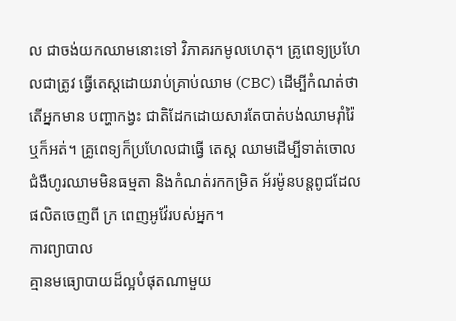ល ជាចង់យកឈាមនោះទៅ វិភាគរកមូលហេតុ។ គ្រូពេទ្យប្រហែលជាត្រូវ ធ្វើតេស្តដោយរាប់គ្រាប់ឈាម (CBC) ដើម្បីកំណត់ថា តើអ្នកមាន បញ្ហាកង្វះ ជាតិដែកដោយសារតែបាត់បង់ឈាមរ៉ាំរ៉ៃឬក៏អត់។ គ្រូពេទ្យក៏ប្រហែលជាធ្វើ តេស្ត ឈាមដើម្បីទាត់ចោលជំងឺហូរឈាមមិនធម្មតា និងកំណត់រកកម្រិត អ័រម៉ូនបន្តពូជដែលផលិតចេញពី ក្រ ពេញអូវ៉ែរបស់អ្នក។
ការព្យាបាល
គ្មានមធ្យោបាយដ៏ល្អបំផុតណាមួយ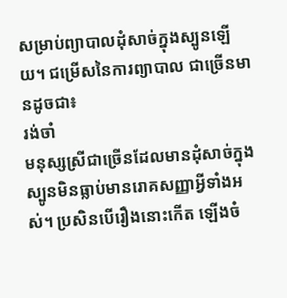សម្រាប់ព្យាបាលដុំសាច់ក្នុងស្បូនឡើយ។ ជម្រើសនៃការព្យាបាល ជាច្រើនមានដូចជា៖
រង់ចាំ
មនុស្សស្រីជាច្រើនដែលមានដុំសាច់ក្នុងស្បូនមិនធ្លាប់មានរោគសញ្ញាអ្វីទាំងអស់។ ប្រសិនបើរឿងនោះកើត ឡើងចំ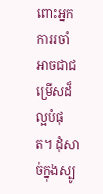ពោះអ្នក ការរចាំអាចជាជម្រើសដ៏ល្អបំផុត។ ដុំសាច់ក្នុងស្បូ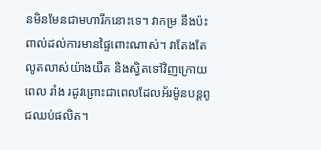នមិនមែនជាមហារីកនោះទេ។ វាកម្រ នឹងប៉ះពាល់ដល់ការមានផ្ទៃពោះណាស់។ វាតែងតែលូតលាស់យ៉ាងយឺត និងស្វិតទៅវិញក្រោយពេល រាំង រដូវព្រោះជាពេលដែលអ័រម៉ូនបន្តពូជឈប់ផលិត។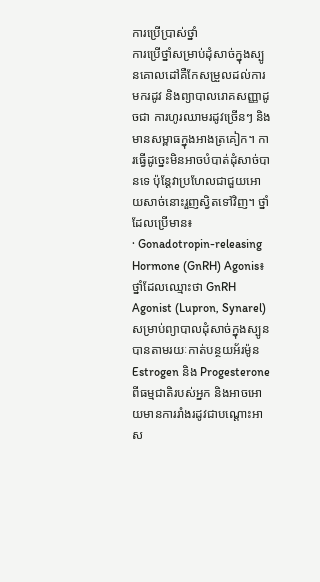ការប្រើប្រាស់ថ្នាំ
ការប្រើថ្នាំសម្រាប់ដុំសាច់ក្នុងស្បូនគោលដៅគឺកែសម្រួលដល់ការមករដូវ និងព្យាបាលរោគសញ្ញាដូចជា ការហូរឈាមរដូវច្រើនៗ និងមានសម្ពាធក្នុងអាងត្រគៀក។ ការធ្វើដូច្នេះមិនអាចបំបាត់ដុំសាច់បានទេ ប៉ុន្តែវាប្រហែលជាជួយអោយសាច់នោះរួញស្វិតទៅវិញ។ ថ្នាំដែលប្រើមាន៖
· Gonadotropin-releasing Hormone (GnRH) Agonis៖ ថ្នាំដែលឈ្មោះថា GnRH Agonist (Lupron, Synarel) សម្រាប់ព្យាបាលដុំសាច់ក្នុងស្បូនបានតាមរយៈកាត់បន្ថយអ័រម៉ូន Estrogen និង Progesterone ពីធម្មជាតិរបស់អ្នក និងអាចអោយមានការរាំងរដូវជាបណ្តោះអាស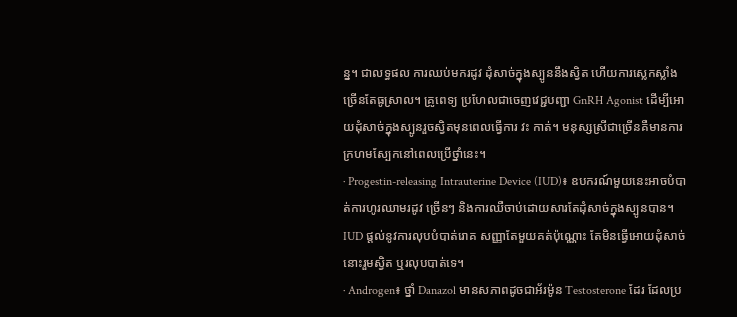ន្ន។ ជាលទ្ធផល ការឈប់មករដូវ ដុំសាច់ក្នុងស្បូននឹងស្វិត ហើយការស្លេកស្លាំងច្រើនតែធូស្រាល។ គ្រូពេទ្យ ប្រហែលជាចេញវេជ្ជបញ្ជា GnRH Agonist ដើម្បីអោយដុំសាច់ក្នុងស្បូនរួចស្វិតមុនពេលធ្វើការ វះ កាត់។ មនុស្សស្រីជាច្រើនគឺមានការក្រហមស្បែកនៅពេលប្រើថ្នាំនេះ។
· Progestin-releasing Intrauterine Device (IUD)៖ ឧបករណ៍មួយនេះអាចបំបាត់ការហូរឈាមរដូវ ច្រើនៗ និងការឈឺចាប់ដោយសារតែដុំសាច់ក្នុងស្បូនបាន។ IUD ផ្តល់នូវការលុបបំបាត់រោគ សញ្ញាតែមួយគត់ប៉ុណ្ណោះ តែមិនធ្វើអោយដុំសាច់នោះរួមស្វិត ឬរលុបបាត់ទេ។
· Androgen៖ ថ្នាំ Danazol មានសភាពដូចជាអ័រម៉ូន Testosterone ដែរ ដែលប្រ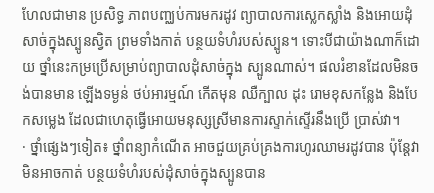ហែលជាមាន ប្រសិទ្ធ ភាពបញ្ឈប់ការមករដូវ ព្យាបាលការស្លេកស្លាំង និងអោយដុំសាច់ក្នុងស្បូនស្វិត ព្រមទាំងកាត់ បន្ថយទំហំរបស់ស្បូន។ ទោះបីជាយ៉ាងណាក៏ដោយ ថ្នាំនេះកម្រប្រើសម្រាប់ព្យាបាលដុំសាច់ក្នុង ស្បូនណាស់។ ផលរំខានដែលមិនចង់បានមាន ឡើងទម្ងន់ ថប់អារម្មណ៍ កើតមុន ឈឺក្បាល ដុះ រោមខុសកន្លែង និងបែកសម្លេង ដែលជាហេតុធ្វើអោយមនុស្សស្រីមានការស្ទាក់ស្ទើរនឹងប្រើ ប្រាស់វា។
· ថ្នាំផ្សេងៗទៀត៖ ថ្នាំពន្យាកំណើត អាចជួយគ្រប់គ្រងការហូរឈាមរដូវបាន ប៉ុន្តែវាមិនអាចកាត់ បន្ថយទំហំរបស់ដុំសាច់ក្នុងស្បូនបាន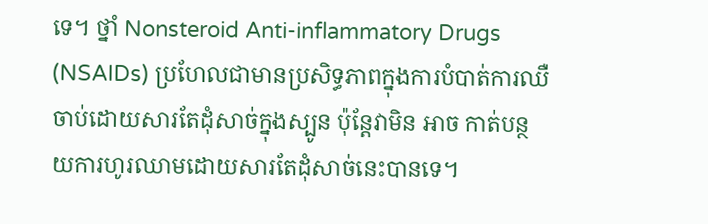ទេ។ ថ្នាំ Nonsteroid Anti-inflammatory Drugs (NSAIDs) ប្រហែលជាមានប្រសិទ្ធភាពក្នុងការបំបាត់ការឈឺចាប់ដោយសារតែដុំសាច់ក្នុងស្បូន ប៉ុន្តែវាមិន អាច កាត់បន្ថយការហូរឈាមដោយសារតែដុំសាច់នេះបានទេ។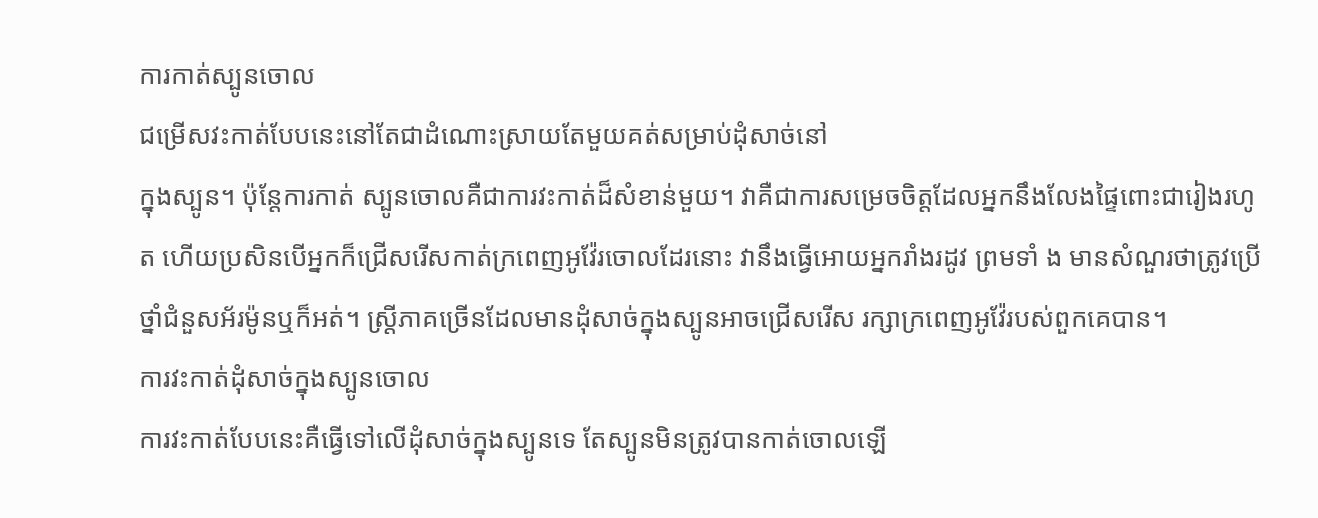ការកាត់ស្បូនចោល
ជម្រើសវះកាត់បែបនេះនៅតែជាដំណោះស្រាយតែមួយគត់សម្រាប់ដុំសាច់នៅ
ក្នុងស្បូន។ ប៉ុន្តែការកាត់ ស្បូនចោលគឺជាការវះកាត់ដ៏សំខាន់មួយ។ វាគឺជាការសម្រេចចិត្តដែលអ្នកនឹងលែងផ្ទៃពោះជារៀងរហូត ហើយប្រសិនបើអ្នកក៏ជ្រើសរើសកាត់ក្រពេញអូវ៉ែរចោលដែរនោះ វានឹងធ្វើអោយអ្នករាំងរដូវ ព្រមទាំ ង មានសំណួរថាត្រូវប្រើថ្នាំជំនួសអ័រម៉ូនឬក៏អត់។ ស្ត្រីភាគច្រើនដែលមានដុំសាច់ក្នុងស្បូនអាចជ្រើសរើស រក្សាក្រពេញអូវ៉ែរបស់ពួកគេបាន។
ការវះកាត់ដុំសាច់ក្នុងស្បូនចោល
ការវះកាត់បែបនេះគឺធ្វើទៅលើដុំសាច់ក្នុងស្បូនទេ តែស្បូនមិនត្រូវបានកាត់ចោលឡើ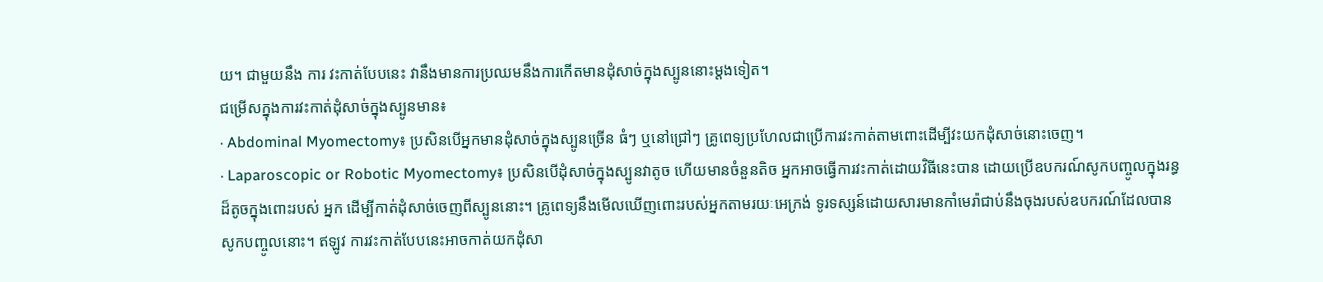យ។ ជាមួយនឹង ការ វះកាត់បែបនេះ វានឹងមានការប្រឈមនឹងការកើតមានដុំសាច់ក្នុងស្បូននោះម្តងទៀត។
ជម្រើសក្នុងការវះកាត់ដុំសាច់ក្នុងស្បូនមាន៖
· Abdominal Myomectomy៖ ប្រសិនបើអ្នកមានដុំសាច់ក្នុងស្បូនច្រើន ធំៗ ឬនៅជ្រៅៗ គ្រូពេទ្យប្រហែលជាប្រើការវះកាត់តាមពោះដើម្បីវះយកដុំសាច់នោះចេញ។
· Laparoscopic or Robotic Myomectomy៖ ប្រសិនបើដុំសាច់ក្នុងស្បូនវាតូច ហើយមានចំនួនតិច អ្នកអាចធ្វើការវះកាត់ដោយវិធីនេះបាន ដោយប្រើឧបករណ៍សូកបញ្ចូលក្នុងរន្ធដ៏តូចក្នុងពោះរបស់ អ្នក ដើម្បីកាត់ដុំសាច់ចេញពីស្បូននោះ។ គ្រូពេទ្យនឹងមើលឃើញពោះរបស់អ្នកតាមរយៈអេក្រង់ ទូរទស្សន៍ដោយសារមានកាំមេរ៉ាជាប់នឹងចុងរបស់ឧបករណ៍ដែលបានសូកបញ្ចូលនោះ។ ឥឡូវ ការវះកាត់បែបនេះអាចកាត់យកដុំសា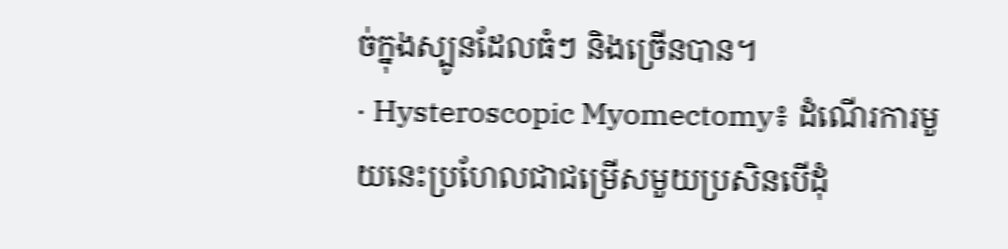ច់ក្នុងស្បូនដែលធំៗ និងច្រើនបាន។
· Hysteroscopic Myomectomy៖ ដំណើរការមួយនេះប្រហែលជាជម្រើសមួយប្រសិនបើដុំ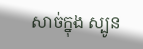សាច់ក្នុង ស្បូន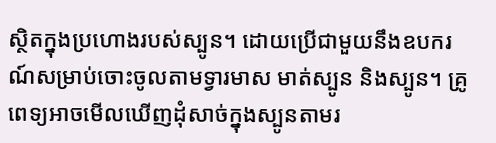ស្ថិតក្នុងប្រហោងរបស់ស្បូន។ ដោយប្រើជាមួយនឹងឧបករណ៍សម្រាប់ចោះចូលតាមទ្វារមាស មាត់ស្បូន និងស្បូន។ គ្រូពេទ្យអាចមើលឃើញដុំសាច់ក្នុងស្បូនតាមរ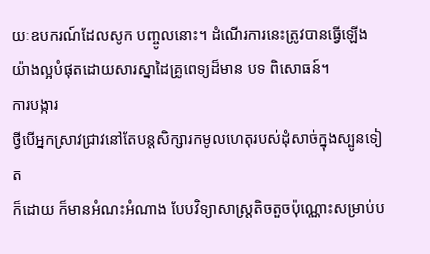យៈឧបករណ៍ដែលសូក បញ្ចូលនោះ។ ដំណើរការនេះត្រូវបានធ្វើឡើងយ៉ាងល្អបំផុតដោយសារស្នាដៃគ្រូពេទ្យដ៏មាន បទ ពិសោធន៍។
ការបង្ការ
ថ្វីបើអ្នកស្រាវជ្រាវនៅតែបន្តសិក្សារកមូលហេតុរបស់ដុំសាច់ក្នុងស្បូនទៀត
ក៏ដោយ ក៏មានអំណះអំណាង បែបវិទ្យាសាស្ត្រតិចតួចប៉ុណ្ណោះសម្រាប់ប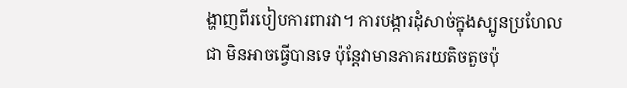ង្ហាញពីរបៀបការពារវា។ ការបង្ការដុំសាច់ក្នុងស្បូនប្រហែល ជា មិនអាចធ្វើបានទេ ប៉ុន្តែវាមានភាគរយតិចតួចប៉ុ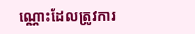ណ្ណោះដែលត្រូវការ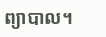ព្យាបាល។